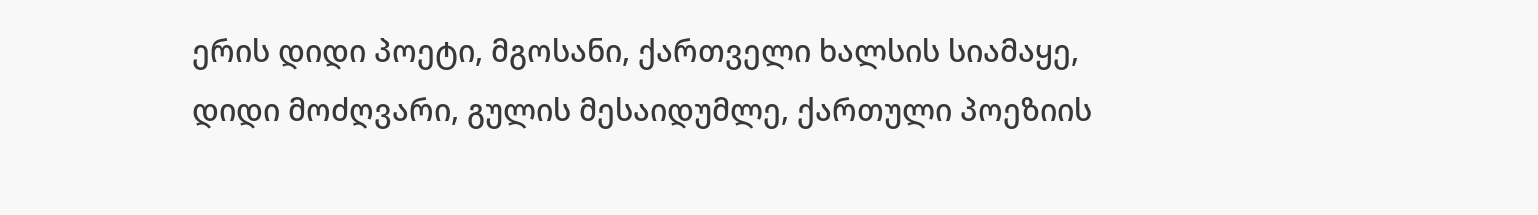ერის დიდი პოეტი, მგოსანი, ქართველი ხალსის სიამაყე, დიდი მოძღვარი, გულის მესაიდუმლე, ქართული პოეზიის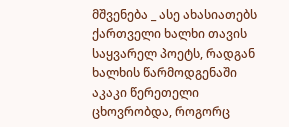მშვენება _ ასე ახასიათებს ქართველი ხალხი თავის საყვარელ პოეტს, რადგან ხალხის წარმოდგენაში აკაკი წერეთელი ცხოვრობდა, როგორც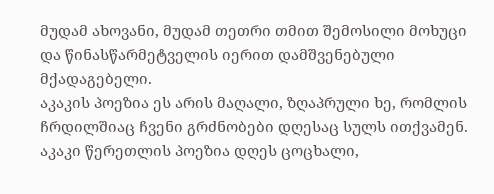მუდამ ახოვანი, მუდამ თეთრი თმით შემოსილი მოხუცი და წინასწარმეტველის იერით დამშვენებული მქადაგებელი.
აკაკის პოეზია ეს არის მაღალი, ზღაპრული ხე, რომლის ჩრდილშიაც ჩვენი გრძნობები დღესაც სულს ითქვამენ.
აკაკი წერეთლის პოეზია დღეს ცოცხალი,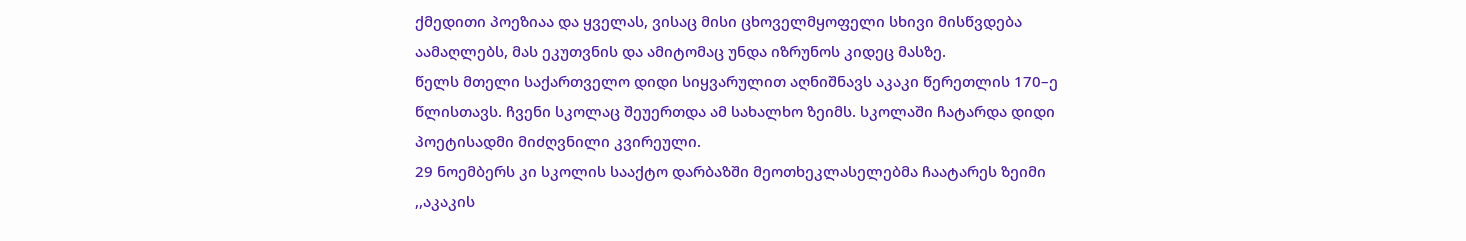ქმედითი პოეზიაა და ყველას, ვისაც მისი ცხოველმყოფელი სხივი მისწვდება აამაღლებს, მას ეკუთვნის და ამიტომაც უნდა იზრუნოს კიდეც მასზე.
წელს მთელი საქართველო დიდი სიყვარულით აღნიშნავს აკაკი წერეთლის 170–ე წლისთავს. ჩვენი სკოლაც შეუერთდა ამ სახალხო ზეიმს. სკოლაში ჩატარდა დიდი პოეტისადმი მიძღვნილი კვირეული.
29 ნოემბერს კი სკოლის სააქტო დარბაზში მეოთხეკლასელებმა ჩაატარეს ზეიმი ,,აკაკის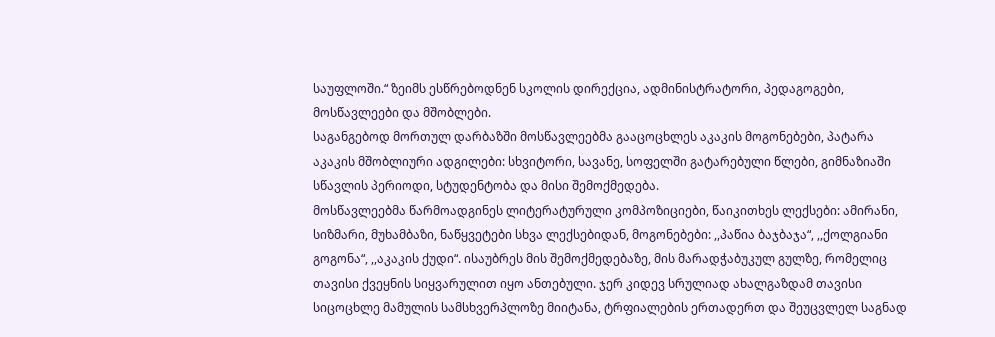საუფლოში.“ ზეიმს ესწრებოდნენ სკოლის დირექცია, ადმინისტრატორი, პედაგოგები, მოსწავლეები და მშობლები.
საგანგებოდ მორთულ დარბაზში მოსწავლეებმა გააცოცხლეს აკაკის მოგონებები, პატარა აკაკის მშობლიური ადგილები: სხვიტორი, სავანე, სოფელში გატარებული წლები, გიმნაზიაში სწავლის პერიოდი, სტუდენტობა და მისი შემოქმედება.
მოსწავლეებმა წარმოადგინეს ლიტერატურული კომპოზიციები, წაიკითხეს ლექსები: ამირანი, სიზმარი, მუხამბაზი, ნაწყვეტები სხვა ლექსებიდან, მოგონებები: ,,პაწია ბაჯბაჯა“, ,,ქოლგიანი გოგონა“, ,,აკაკის ქუდი“. ისაუბრეს მის შემოქმედებაზე, მის მარადჭაბუკულ გულზე, რომელიც თავისი ქვეყნის სიყვარულით იყო ანთებული. ჯერ კიდევ სრულიად ახალგაზდამ თავისი სიცოცხლე მამულის სამსხვერპლოზე მიიტანა, ტრფიალების ერთადერთ და შეუცვლელ საგნად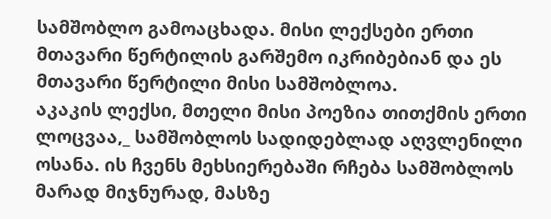სამშობლო გამოაცხადა. მისი ლექსები ერთი მთავარი წერტილის გარშემო იკრიბებიან და ეს მთავარი წერტილი მისი სამშობლოა.
აკაკის ლექსი, მთელი მისი პოეზია თითქმის ერთი ლოცვაა,_ სამშობლოს სადიდებლად აღვლენილი ოსანა. ის ჩვენს მეხსიერებაში რჩება სამშობლოს მარად მიჯნურად, მასზე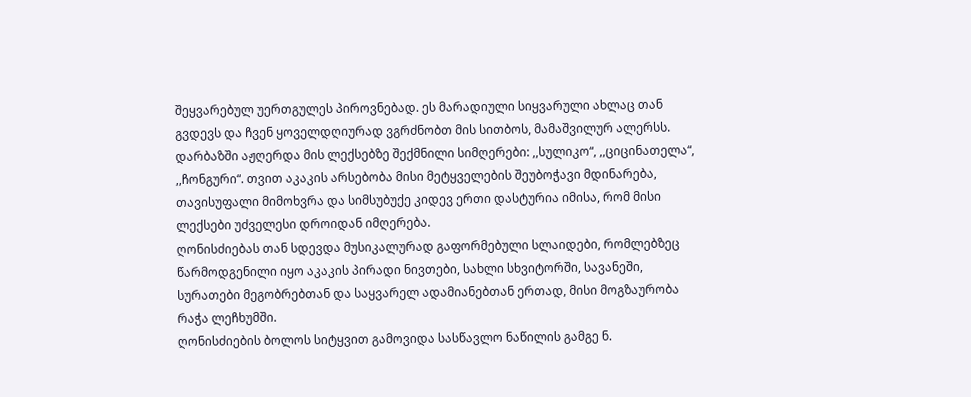შეყვარებულ უერთგულეს პიროვნებად. ეს მარადიული სიყვარული ახლაც თან გვდევს და ჩვენ ყოველდღიურად ვგრძნობთ მის სითბოს, მამაშვილურ ალერსს.
დარბაზში აჟღერდა მის ლექსებზე შექმნილი სიმღერები: ,,სულიკო“, ,,ციცინათელა“, ,,ჩონგური“. თვით აკაკის არსებობა მისი მეტყველების შეუბოჭავი მდინარება, თავისუფალი მიმოხვრა და სიმსუბუქე კიდევ ერთი დასტურია იმისა, რომ მისი ლექსები უძველესი დროიდან იმღერება.
ღონისძიებას თან სდევდა მუსიკალურად გაფორმებული სლაიდები, რომლებზეც წარმოდგენილი იყო აკაკის პირადი ნივთები, სახლი სხვიტორში, სავანეში, სურათები მეგობრებთან და საყვარელ ადამიანებთან ერთად, მისი მოგზაურობა რაჭა ლეჩხუმში.
ღონისძიების ბოლოს სიტყვით გამოვიდა სასწავლო ნაწილის გამგე ნ.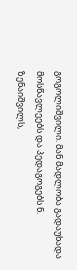გოგოლიშვილი. მან მადლობა გადაუხადა მოსწავლეებს და პედაგოგებს ნ. ზენაიშვილს,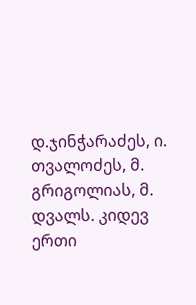დ.ჯინჭარაძეს, ი. თვალოძეს, მ. გრიგოლიას, მ. დვალს. კიდევ ერთი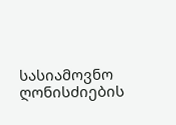სასიამოვნო ღონისძიების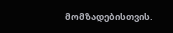მომზადებისთვის.